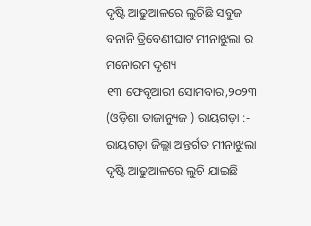ଦୃଷ୍ଟି ଆଢୁଆଳରେ ଲୁଚିଛି ସବୁଜ ବନାନି ତ୍ରିବେଣୀଘାଟ ମୀନାଝୁଲା ର ମନୋରମ ଦୃଶ୍ୟ
୧୩ ଫେବୃଆରୀ ସୋମବାର,୨୦୨୩ (ଓଡ଼ିଶା ତାଜାନ୍ୟୁଜ ) ରାୟଗଡ଼ା :- ରାୟଗଡ଼ା ଜିଲ୍ଲା ଅନ୍ତର୍ଗତ ମୀନାଝୁଲା ଦୃଷ୍ଟି ଆଢୁଆଳରେ ଲୁଚି ଯାଇଛି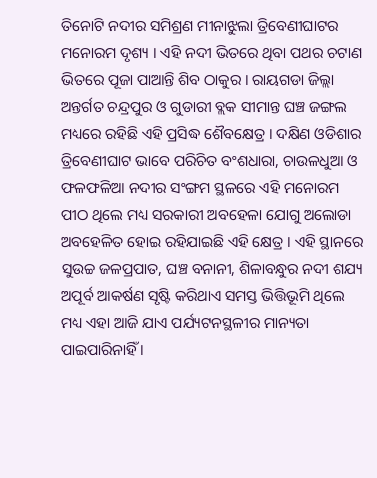ତିନୋଟି ନଦୀର ସମିଶ୍ରଣ ମୀନାଝୁଲା ତ୍ରିବେଣୀଘାଟର ମନୋରମ ଦୃଶ୍ୟ । ଏହି ନଦୀ ଭିତରେ ଥିବା ପଥର ଚଟାଣ ଭିତରେ ପୂଜା ପାଆନ୍ତି ଶିବ ଠାକୁର । ରାୟଗଡା ଜିଲ୍ଲା ଅନ୍ତର୍ଗତ ଚନ୍ଦ୍ରପୁର ଓ ଗୁଡାରୀ ବ୍ଲକ ସୀମାନ୍ତ ଘଞ୍ଚ ଜଙ୍ଗଲ ମଧ୍ୟରେ ରହିଛି ଏହି ପ୍ରସିଦ୍ଧ ଶୈବକ୍ଷେତ୍ର । ଦକ୍ଷିଣ ଓଡିଶାର ତ୍ରିବେଣୀଘାଟ ଭାବେ ପରିଚିତ ବଂଶଧାରା, ଚାଉଳଧୁଆ ଓ ଫଳଫଳିଆ ନଦୀର ସଂଙ୍ଗମ ସ୍ଥଳରେ ଏହି ମନୋରମ ପୀଠ ଥିଲେ ମଧ୍ୟ ସରକାରୀ ଅବହେଳା ଯୋଗୁ ଅଲୋଡା ଅବହେଳିତ ହୋଇ ରହିଯାଇଛି ଏହି କ୍ଷେତ୍ର । ଏହି ସ୍ଥାନରେ ସୁଉଚ୍ଚ ଜଳପ୍ରପାତ, ଘଞ୍ଚ ବନାନୀ, ଶିଳାବନ୍ଧୁର ନଦୀ ଶଯ୍ୟ ଅପୂର୍ବ ଆକର୍ଷଣ ସୃଷ୍ଟି କରିଥାଏ ସମସ୍ତ ଭିତ୍ତିଭୂମି ଥିଲେ ମଧ୍ୟ ଏହା ଆଜି ଯାଏ ପର୍ଯ୍ୟଟନସ୍ଥଳୀର ମାନ୍ୟତା ପାଇପାରିନାହିଁ ।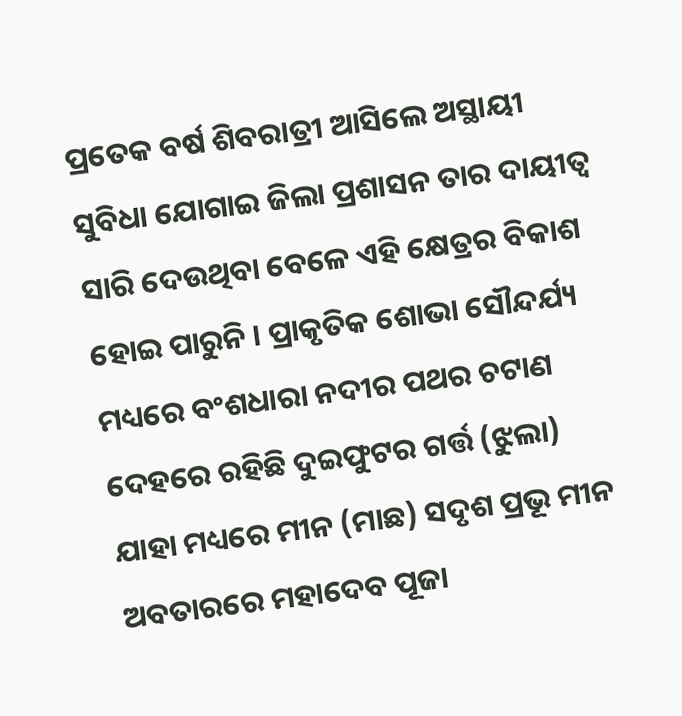ପ୍ରତେକ ବର୍ଷ ଶିବରାତ୍ରୀ ଆସିଲେ ଅସ୍ଥାୟୀ ସୁବିଧା ଯୋଗାଇ ଜିଲା ପ୍ରଶାସନ ତାର ଦାୟୀତ୍ୱ ସାରି ଦେଉଥିବା ବେଳେ ଏହି କ୍ଷେତ୍ରର ବିକାଶ ହୋଇ ପାରୁନି । ପ୍ରାକୃତିକ ଶୋଭା ସୌନ୍ଦର୍ଯ୍ୟ ମଧ୍ୟରେ ବଂଶଧାରା ନଦୀର ପଥର ଚଟାଣ ଦେହରେ ରହିଛି ଦୁଇଫୁଟର ଗର୍ତ୍ତ (ଝୁଲା) ଯାହା ମଧ୍ୟରେ ମୀନ (ମାଛ) ସଦୃଶ ପ୍ରଭୂ ମୀନ ଅବତାରରେ ମହାଦେବ ପୂଜା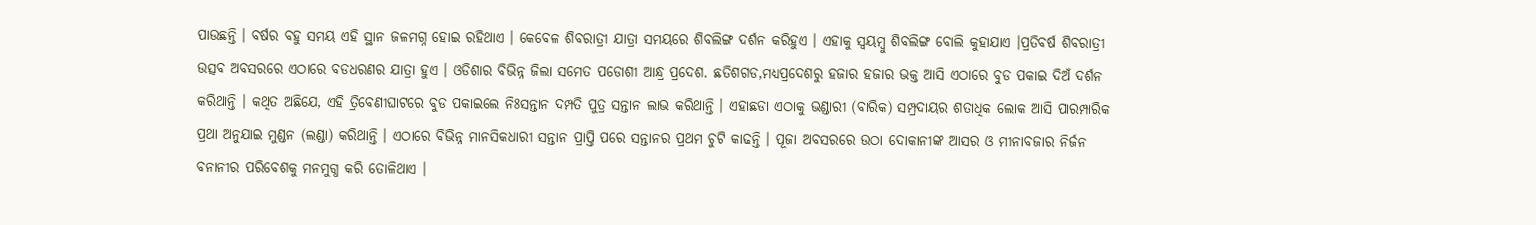ପାଉଛନ୍ତି । ବର୍ଷର ବହୁ ସମୟ ଏହି ସ୍ଥାନ ଜଳମଗ୍ନ ହୋଇ ରହିଥାଏ । କେବେଳ ଶିବରାତ୍ରୀ ଯାତ୍ରା ସମୟରେ ଶିବଲିଙ୍ଗ ଦର୍ଶନ କରିହୁଏ । ଏହାକୁ ସ୍ୱୟମ୍ବୁ ଶିବଲିଙ୍ଗ ବୋଲି କୁହାଯାଏ ।ପ୍ରତିବର୍ଷ ଶିବରାତ୍ରୀ ଉତ୍ସବ ଅବସରରେ ଏଠାରେ ବଡଧରଣର ଯାତ୍ରା ହୁଏ । ଓଡିଶାର ବିଭିନ୍ନ ଜିଲା ସମେତ ପଡୋଶୀ ଆନ୍ଧ୍ର ପ୍ରଦେଶ. ଛତିଶଗଡ,ମଧ୍ୟପ୍ରଦେଶରୁ ହଜାର ହଜାର ଭକ୍ତ ଆସି ଏଠାରେ ବୁଡ ପକାଇ ଦିଅଁ ଦର୍ଶନ କରିଥାନ୍ତି । କଥିତ ଅଛିଯେ, ଏହି ତ୍ରିବେଣୀଘାଟରେ ବୁଡ ପକାଇଲେ ନିଃସନ୍ତାନ ଦମ୍ପତି ପୁତ୍ର ସନ୍ତାନ ଲାଭ କରିଥାନ୍ତି । ଏହାଛଡା ଏଠାକୁ ଭଣ୍ଡାରୀ (ବାରିକ) ସମ୍ପ୍ରଦାୟର ଶତାଧିକ ଲୋକ ଆସି ପାରମ୍ପାରିକ ପ୍ରଥା ଅନୁଯାଇ ମୁଣ୍ଡନ (ଲଣ୍ଡା) କରିଥାନ୍ତି । ଏଠାରେ ବିଭିନ୍ନ ମାନସିକଧାରୀ ସନ୍ତାନ ପ୍ରାପ୍ତି ପରେ ସନ୍ତାନର ପ୍ରଥମ ଚୁଟି କାଢନ୍ତି । ପୂଜା ଅବସରରେ ଉଠା ଦୋକାନୀଙ୍କ ଆସର ଓ ମୀନାବଜାର ନିର୍ଜନ ବନାନୀର ପରିବେଶକୁ ମନମୁଗ୍ଧ କରି ତୋଳିଥାଏ ।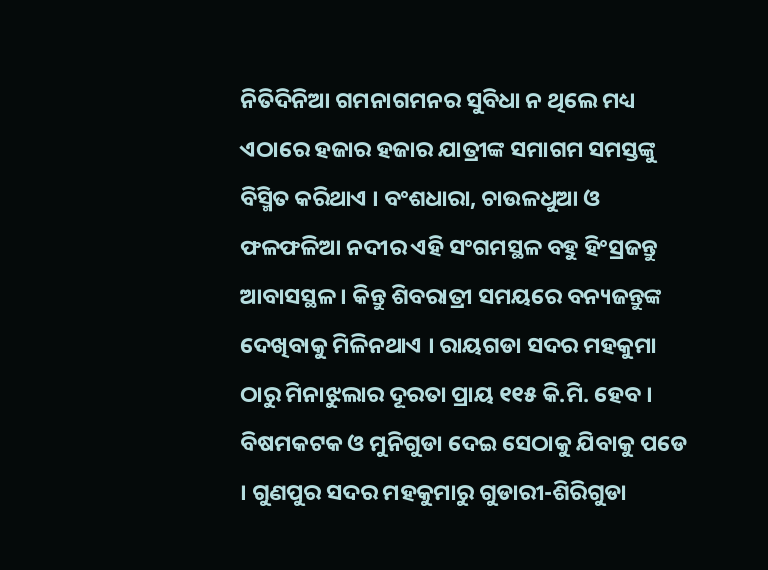ନିତିଦିନିଆ ଗମନାଗମନର ସୁବିଧା ନ ଥିଲେ ମଧ୍ୟ ଏଠାରେ ହଜାର ହଜାର ଯାତ୍ରୀଙ୍କ ସମାଗମ ସମସ୍ତଙ୍କୁ ବିସ୍ମିତ କରିଥାଏ । ବଂଶଧାରା, ଚାଉଳଧୁଆ ଓ ଫଳଫଳିଆ ନଦୀର ଏହି ସଂଗମସ୍ଥଳ ବହୁ ହିଂସ୍ରଜନ୍ତୁ ଆବାସସ୍ଥଳ । କିନ୍ତୁ ଶିବରାତ୍ରୀ ସମୟରେ ବନ୍ୟଜନ୍ତୁଙ୍କ ଦେଖିବାକୁ ମିଳିନଥାଏ । ରାୟଗଡା ସଦର ମହକୁମା ଠାରୁ ମିନାଝୁଲାର ଦୂରତା ପ୍ରାୟ ୧୧୫ କି.ମି. ହେବ । ବିଷମକଟକ ଓ ମୁନିଗୁଡା ଦେଇ ସେଠାକୁ ଯିବାକୁ ପଡେ । ଗୁଣପୁର ସଦର ମହକୁମାରୁ ଗୁଡାରୀ-ଶିରିଗୁଡା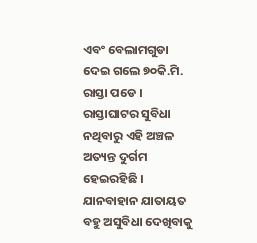ଏବଂ ବେଲାମଗୁଡା ଦେଇ ଗଲେ ୭୦କି.ମି. ରାସ୍ତା ପଡେ । ରାସ୍ତାଘାଟର ସୁବିଧା ନଥିବାରୁ ଏହି ଅଞ୍ଚଳ ଅତ୍ୟନ୍ତ ଦୁର୍ଗମ ହେଇରହିଛି । ଯାନବାହାନ ଯାତାୟତ ବହୁ ଅସୁବିଧା ଦେଖିବାକୁ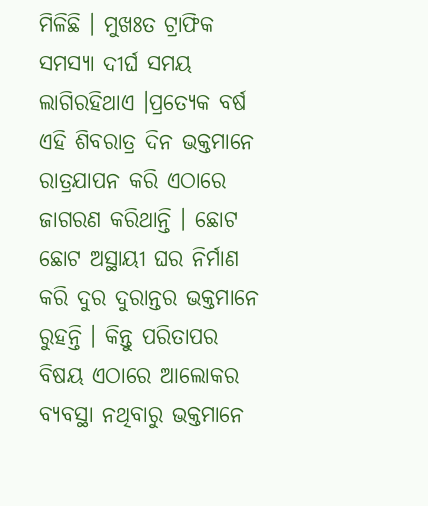ମିଳିଛି । ମୁଖଃତ ଟ୍ରାଫିକ ସମସ୍ୟା ଦୀର୍ଘ ସମୟ ଲାଗିରହିଥାଏ ।ପ୍ରତ୍ୟେକ ବର୍ଷ ଏହି ଶିବରାତ୍ର ଦିନ ଭକ୍ତମାନେ ରାତ୍ରଯାପନ କରି ଏଠାରେ ଜାଗରଣ କରିଥାନ୍ତି । ଛୋଟ ଛୋଟ ଅସ୍ଥାୟୀ ଘର ନିର୍ମାଣ କରି ଦୁର ଦୁରାନ୍ତର ଭକ୍ତମାନେ ରୁହନ୍ତି । କିନ୍ତୁ ପରିତାପର ବିଷୟ ଏଠାରେ ଆଲୋକର ବ୍ୟବସ୍ଥା ନଥିବାରୁ ଭକ୍ତମାନେ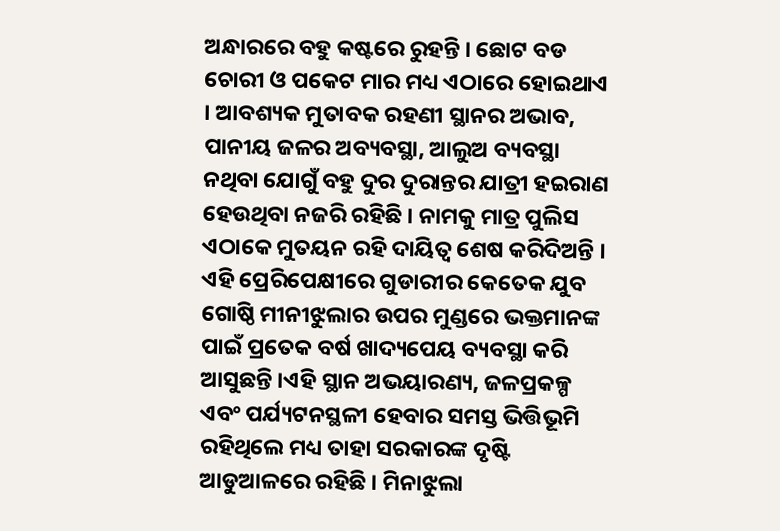ଅନ୍ଧାରରେ ବହୁ କଷ୍ଟରେ ରୁହନ୍ତି । ଛୋଟ ବଡ ଚୋରୀ ଓ ପକେଟ ମାର ମଧ୍ୟ ଏଠାରେ ହୋଇଥାଏ । ଆବଶ୍ୟକ ମୁତାବକ ରହଣୀ ସ୍ଥାନର ଅଭାବ, ପାନୀୟ ଜଳର ଅବ୍ୟବସ୍ଥା, ଆଲୁଅ ବ୍ୟବସ୍ଥା ନଥିବା ଯୋଗୁଁ ବହୁ ଦୁର ଦୁରାନ୍ତର ଯାତ୍ରୀ ହଇରାଣ ହେଉଥିବା ନଜରି ରହିଛି । ନାମକୁ ମାତ୍ର ପୁଲିସ ଏଠାକେ ମୁତୟନ ରହି ଦାୟିତ୍ୱ ଶେଷ କରିଦିଅନ୍ତି । ଏହି ପ୍ରେରିପେକ୍ଷୀରେ ଗୁଡାରୀର କେତେକ ଯୁବ ଗୋଷ୍ଠି ମୀନୀଝୁଲାର ଉପର ମୁଣ୍ଡରେ ଭକ୍ତମାନଙ୍କ ପାଇଁ ପ୍ରତେକ ବର୍ଷ ଖାଦ୍ୟପେୟ ବ୍ୟବସ୍ଥା କରି ଆସୁଛନ୍ତି ।ଏହି ସ୍ଥାନ ଅଭୟାରଣ୍ୟ, ଜଳପ୍ରକଳ୍ପ ଏବଂ ପର୍ଯ୍ୟଟନସ୍ଥଳୀ ହେବାର ସମସ୍ତ ଭିତ୍ତିଭୂମି ରହିଥିଲେ ମଧ୍ୟ ତାହା ସରକାରଙ୍କ ଦୃଷ୍ଟି ଆଡୁଆଳରେ ରହିଛି । ମିନାଝୁଲା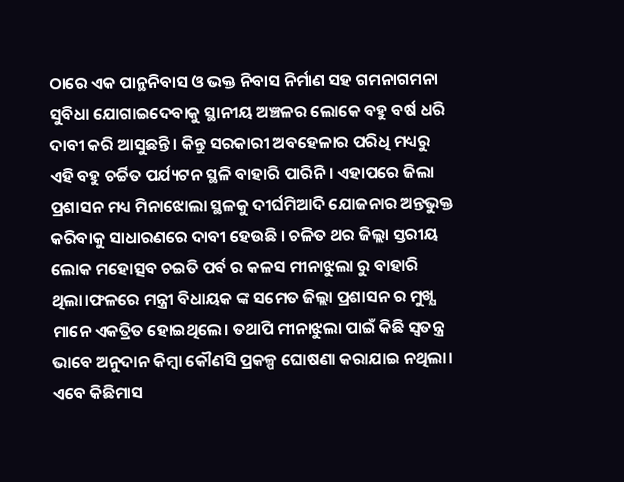ଠାରେ ଏକ ପାନ୍ଥନିବାସ ଓ ଭକ୍ତ ନିବାସ ନିର୍ମାଣ ସହ ଗମନାଗମନା ସୁବିଧା ଯୋଗାଇଦେବାକୁ ସ୍ଥାନୀୟ ଅଞ୍ଚଳର ଲୋକେ ବହୁ ବର୍ଷ ଧରି ଦାବୀ କରି ଆସୁଛନ୍ତି । କିନ୍ତୁ ସରକାରୀ ଅବହେଳାର ପରିଧି ମଧ୍ୟରୁ ଏହି ବହୁ ଚର୍ଚ୍ଚିତ ପର୍ଯ୍ୟଟନ ସ୍ଥଳି ବାହାରି ପାରିନି । ଏହାପରେ ଜିଲା ପ୍ରଶାସନ ମଧ୍ୟ ମିନାଝୋଲା ସ୍ଥଳକୁ ଦୀର୍ଘମିଆଦି ଯୋଜନାର ଅନ୍ତଭୁକ୍ତ କରିବାକୁ ସାଧାରଣରେ ଦାବୀ ହେଉଛି । ଚଳିତ ଥର ଜିଲ୍ଲା ସ୍ତରୀୟ ଲୋକ ମହୋତ୍ସବ ଚଇତି ପର୍ବ ର କଳସ ମୀନାଝୁଲା ରୁ ବାହାରି ଥିଲା।ଫଳରେ ମନ୍ତ୍ରୀ ବିଧାୟକ ଙ୍କ ସମେତ ଜିଲ୍ଲା ପ୍ରଶାସନ ର ମୁଖ୍ଯ ମାନେ ଏକତ୍ରିତ ହୋଇଥିଲେ। ତଥାପି ମୀନାଝୁଲା ପାଇଁ କିଛି ସ୍ବତନ୍ତ୍ର ଭାବେ ଅନୁଦାନ କିମ୍ବା କୌଣସି ପ୍ରକଳ୍ପ ଘୋଷଣା କରାଯାଇ ନଥିଲା। ଏବେ କିଛିମାସ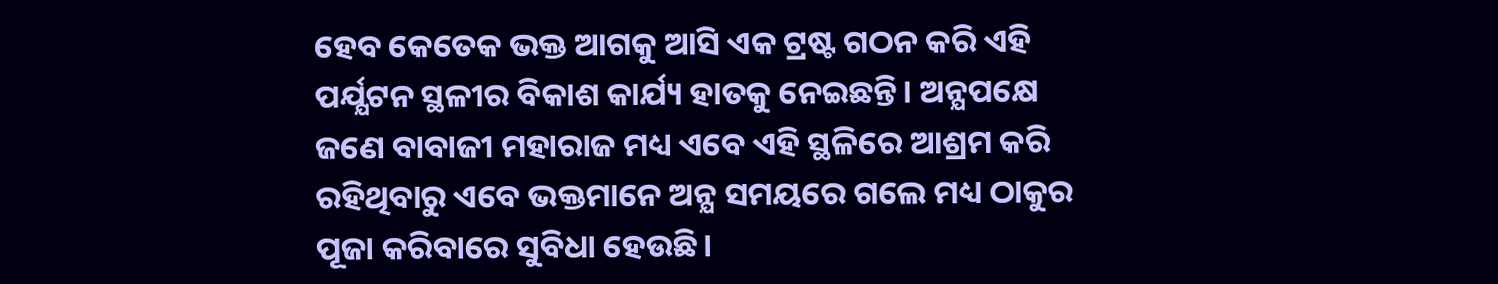ହେବ କେତେକ ଭକ୍ତ ଆଗକୁ ଆସି ଏକ ଟ୍ରଷ୍ଟ ଗଠନ କରି ଏହି ପର୍ଯ୍ଯଟନ ସ୍ଥଳୀର ବିକାଶ କାର୍ଯ୍ୟ ହାତକୁ ନେଇଛନ୍ତି। ଅନ୍ଯପକ୍ଷେ ଜଣେ ବାବାଜୀ ମହାରାଜ ମଧ୍ୟ ଏବେ ଏହି ସ୍ଥଳିରେ ଆଶ୍ରମ କରି ରହିଥିବାରୁ ଏବେ ଭକ୍ତମାନେ ଅନ୍ଯ ସମୟରେ ଗଲେ ମଧ୍ୟ ଠାକୁର ପୂଜା କରିବାରେ ସୁବିଧା ହେଉଛି।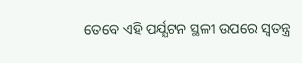ତେବେ ଏହି ପର୍ଯ୍ଯଟନ ସ୍ଥଳୀ ଉପରେ ସ୍ବତନ୍ତ୍ର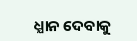ଧ୍ଯାନ ଦେବାକୁ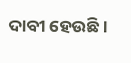ଦାବୀ ହେଉଛି ।